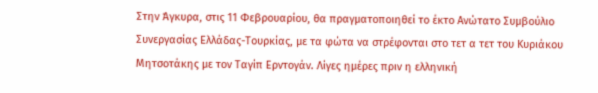Στην Άγκυρα, στις 11 Φεβρουαρίου, θα πραγματοποιηθεί το έκτο Ανώτατο Συμβούλιο Συνεργασίας Ελλάδας-Τουρκίας, με τα φώτα να στρέφονται στο τετ α τετ του Κυριάκου Μητσοτάκης με τον Ταγίπ Ερντογάν. Λίγες ημέρες πριν η ελληνική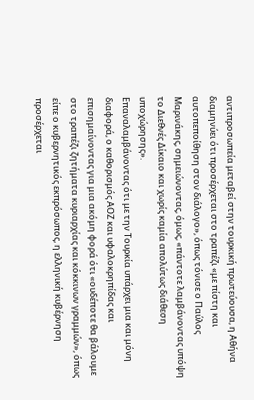αντιπροσωπεία μεταβεί στην τουρκική πρωτεύουσα, η Αθήνα διαμηνύει ότι προσέρχεται στο τραπέζι «με πίστη και αυτοπεποίθηση στον διάλογο», όπως τόνισε ο Παύλος Μαρινάκης, σημειώνοντας, όμως, «πάντοτε λαμβάνοντας υπόψη το Διεθνές Δίκαιο και χωρίς καμία απολύτως διάθεση υποχώρησης».
Επαναλαμβάνοντας ότι με την Τουρκία υπάρχει μια και μόνη διαφορά, ο καθορισμός ΑΟΖ και υφαλοκρηπίδας και επισημαίνοντας για μια ακόμη φορά ότι «ουδέποτε θα βάλουμε στο τραπέζι ζητήματα κυριαρχίας και κόκκινων γραμμών», όπως είπε ο κυβερνητικός εκπρόσωπος, η ελληνική κυβέρνηση προσέρχεται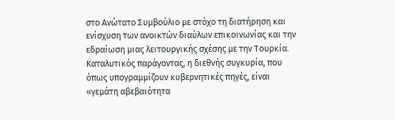στο Ανώτατο Συμβούλιο με στόχο τη διατήρηση και ενίσχυση των ανοικτών διαύλων επικοινωνίας και την εδραίωση μιας λειτουργικής σχέσης με την Τουρκία. Καταλυτικός παράγοντας, η διεθνής συγκυρία, που όπως υπογραμμίζουν κυβερνητικές πηγές, είναι «γεμάτη αβεβαιότητα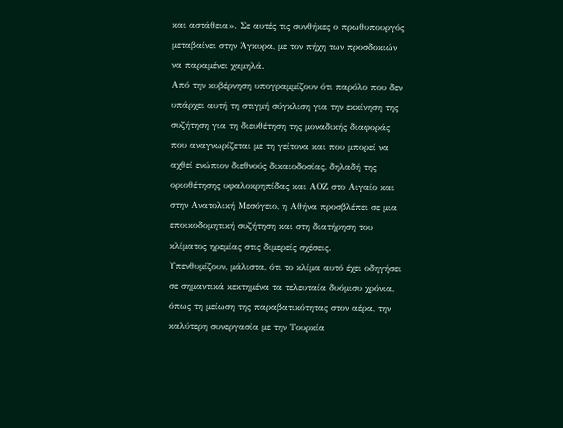και αστάθεια». Σε αυτές τις συνθήκες ο πρωθυπουργός μεταβαίνει στην Άγκυρα, με τον πήχη των προσδοκιών να παραμένει χαμηλά.
Από την κυβέρνηση υπογραμμίζουν ότι παρόλο που δεν υπάρχει αυτή τη στιγμή σύγκλιση για την εκκίνηση της συζήτηση για τη διευθέτηση της μοναδικής διαφοράς που αναγνωρίζεται με τη γείτονα και που μπορεί να αχθεί ενώπιον διεθνούς δικαιοδοσίας, δηλαδή της οριοθέτησης υφαλοκρηπίδας και ΑΟΖ στο Αιγαίο και στην Ανατολική Μεσόγειο, η Αθήνα προσβλέπει σε μια εποικοδομητική συζήτηση και στη διατήρηση του κλίματος ηρεμίας στις διμερείς σχέσεις.
Υπενθυμίζουν, μάλιστα, ότι το κλίμα αυτό έχει οδηγήσει σε σημαντικά κεκτημένα τα τελευταία δυόμισυ χρόνια, όπως τη μείωση της παραβατικότητας στον αέρα, την καλύτερη συνεργασία με την Τουρκία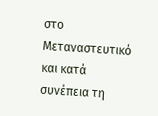στο Μεταναστευτικό και κατά συνέπεια τη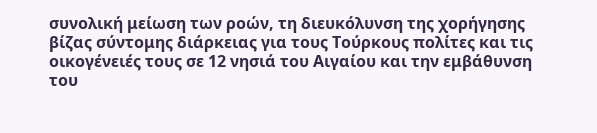συνολική μείωση των ροών, τη διευκόλυνση της χορήγησης βίζας σύντομης διάρκειας για τους Τούρκους πολίτες και τις οικογένειές τους σε 12 νησιά του Αιγαίου και την εμβάθυνση του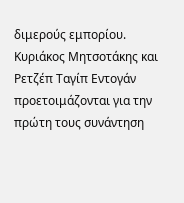διμερούς εμπορίου.
Κυριάκος Μητσοτάκης και Ρετζέπ Ταγίπ Εντογάν προετοιμάζονται για την πρώτη τους συνάντηση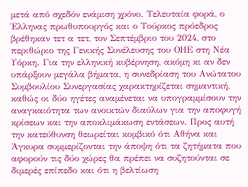μετά από σχεδόν ενάμιση χρόνο. Τελευταία φορά, ο Έλληνας πρωθυπουργός και ο Τούρκος πρόεδρος βρέθηκαν τετ α τετ, τον Σεπτέμβριο του 2024, στο περιθώριο της Γενικής Συνέλευσης του ΟΗΕ στη Νέα Υόρκη. Για την ελληνική κυβέρνηση, ακόμη κι αν δεν υπάρξουν μεγάλα βήματα, η συνεδρίαση του Ανώτατου Συμβουλίου Συνεργασίας χαρακτηρίζεται σημαντική, καθώς οι δύο ηγέτες αναμένεται να υπογραμμίσουν την αναγκαιότητα των ανοικτών διαύλων για την αποφυγή κρίσεων και την αποκλιμάκωση εντάσεων. Προς αυτή την κατεύθυνση θεωρείται κομβικό ότι Αθήνα και Άγκυρα συμμερίζονται την άποψη ότι τα ζητήματα που αφορούν τις δύο χώρες θα πρέπει να συζητούνται σε διμερές επίπεδο και ότι η βελτίωση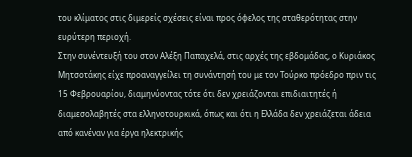του κλίματος στις διμερείς σχέσεις είναι προς όφελος της σταθερότητας στην ευρύτερη περιοχή.
Στην συνέντευξή του στον Αλέξη Παπαχελά, στις αρχές της εβδομάδας, ο Κυριάκος Μητσοτάκης είχε προαναγγείλει τη συνάντησή του με τον Τούρκο πρόεδρο πριν τις 15 Φεβρουαρίου, διαμηνύοντας τότε ότι δεν χρειάζονται επιδιαιτητές ή διαμεσολαβητές στα ελληνοτουρκικά, όπως και ότι η Ελλάδα δεν χρειάζεται άδεια από κανέναν για έργα ηλεκτρικής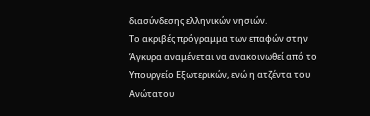διασύνδεσης ελληνικών νησιών.
Το ακριβές πρόγραμμα των επαφών στην Άγκυρα αναμένεται να ανακοινωθεί από το Υπουργείο Εξωτερικών, ενώ η ατζέντα του Ανώτατου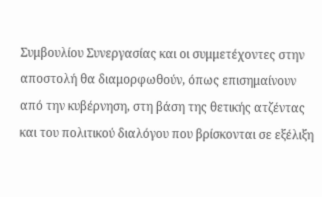Συμβουλίου Συνεργασίας και οι συμμετέχοντες στην αποστολή θα διαμορφωθούν, όπως επισημαίνουν από την κυβέρνηση, στη βάση της θετικής ατζέντας και του πολιτικού διαλόγου που βρίσκονται σε εξέλιξη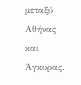μεταξύ Αθήνας και Άγκυρας.